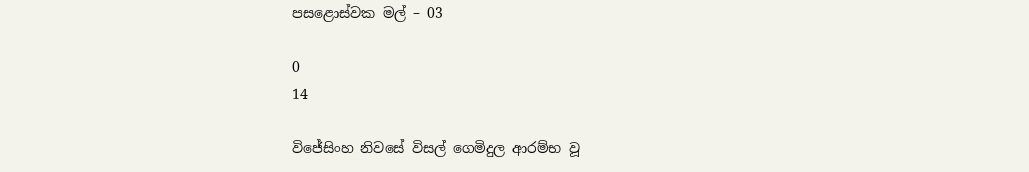පසළොස්වක මල් – 03

0
14

විජේසිංහ නිවසේ විසල් ගෙමිදුල ආරම්භ වූ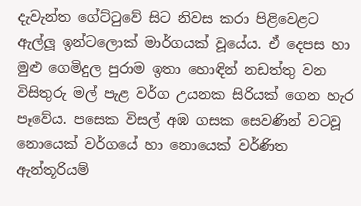දැවැන්ත ගේට්ටුවේ සිට නිවස කරා පිළිවෙළට ඇල්ලූ ඉන්ටලොක් මාර්ගයක් වූයේය. ඒ දෙපස හා මුළු ගෙමිදුල පුරාම ඉතා හොඳින් නඩත්තු වන විසිතුරු මල් පැළ වර්ග උයනක සිරියක් ගෙන හැර පෑවේය. පසෙක විසල් අඹ ගසක සෙවණින් වටවූ නොයෙක් වර්ගයේ හා නොයෙක් වර්ණිත ඇන්තූරියම්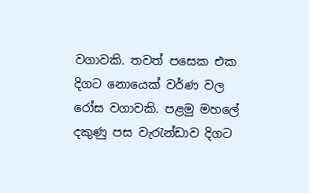වගාවකි. තවත් පසෙක එක දිගට නොයෙක් වර්ණ වල රෝස වගාවකි. පළමු මහලේ දකුණු පස වැරැන්ඩාව දිගට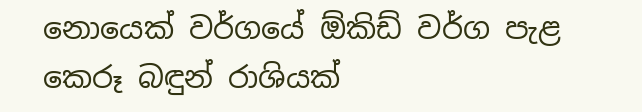නොයෙක් වර්ගයේ ඕකිඩ් වර්ග පැළ කෙරූ බඳුන් රාශියක්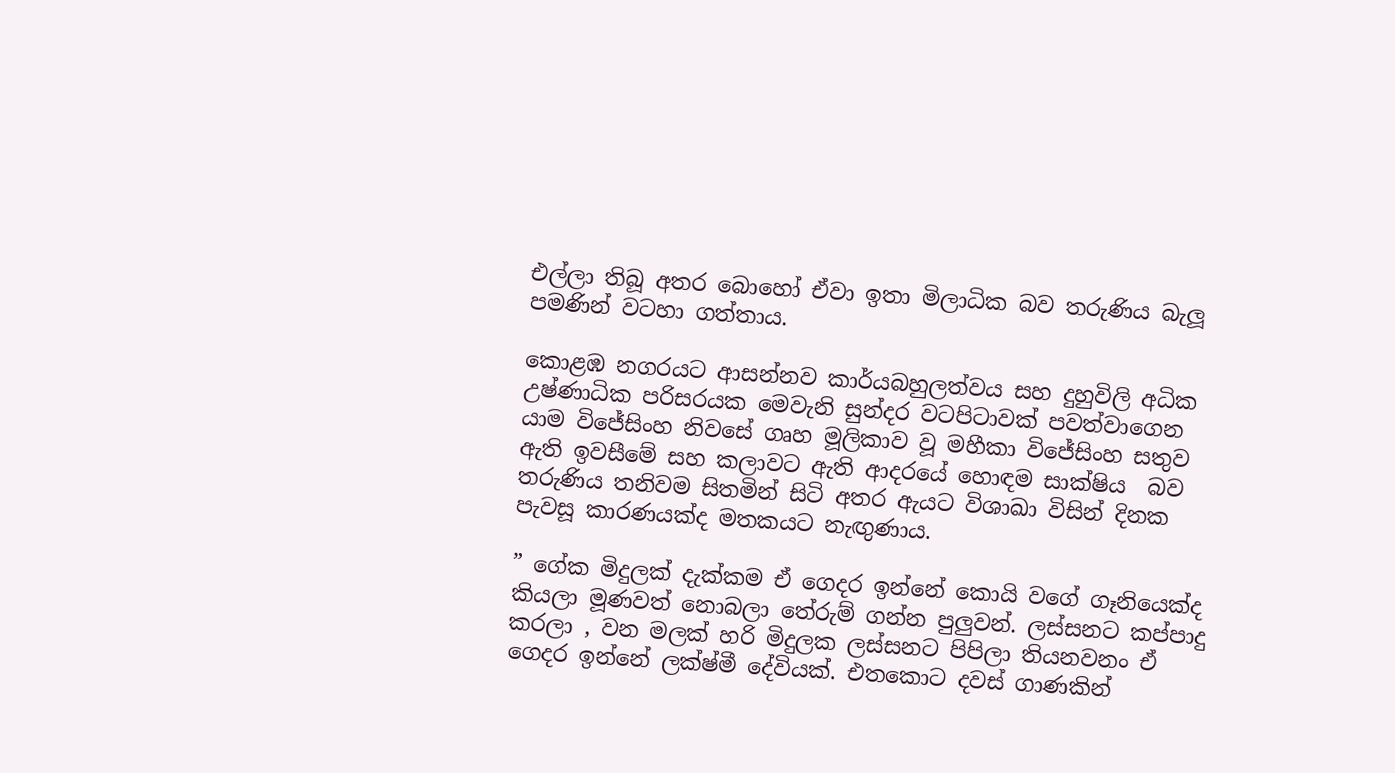එල්ලා තිබූ අතර බොහෝ ඒවා ඉතා මිලාධික බව තරුණිය බැලූ පමණින් වටහා ගත්තාය.

කොළඹ නගරයට ආසන්නව කාර්යබහුලත්වය සහ දුහුවිලි අධික උෂ්ණාධික පරිසරයක මෙවැනි සුන්දර වටපිටාවක් පවත්වාගෙන යාම විජේසිංහ නිවසේ ගෘහ මූලිකාව වූ මහීකා විජේසිංහ සතුව ඇති ඉවසීමේ සහ කලාවට ඇති ආදරයේ හොඳම සාක්ෂිය  බව තරුණිය තනිවම සිතමින් සිටි අතර ඇයට විශාඛා විසින් දිනක පැවසූ කාරණයක්ද මතකයට නැඟුණාය.

” ගේක මිදුලක් දැක්කම ඒ ගෙදර ඉන්නේ කොයි වගේ ගෑනියෙක්ද කියලා මූණවත් නොබලා තේරුම් ගන්න පුලුවන්. ලස්සනට කප්පාදු කරලා , වන මලක් හරි මිදුලක ලස්සනට පිපිලා තියනවනං ඒ ගෙදර ඉන්නේ ලක්ෂ්මී දේවියක්. එතකොට දවස් ගාණකින්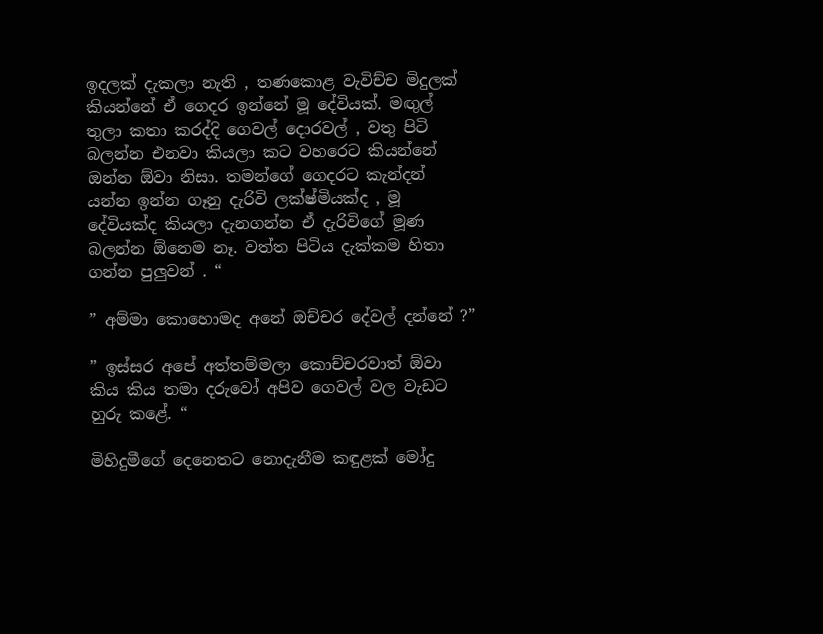ඉදලක් දැකලා නැති , තණකොළ වැවිච්ච මිදුලක් කියන්නේ ඒ ගෙදර ඉන්නේ මූ දේවියක්. මඟුල් තුලා කතා කරද්දි ගෙවල් දොරවල් , වතු පිටි බලන්න එනවා කියලා කට වහරෙට කියන්නේ ඔන්න ඕවා නිසා. තමන්ගේ ගෙදරට කැන්දන් යන්න ඉන්න ගෑනු දැරිවි ලක්ෂ්මියක්ද , මූ දේවියක්ද කියලා දැනගන්න ඒ දැරිවිගේ මූණ බලන්න ඕනෙම නෑ. වත්ත පිටිය දැක්කම හිතා ගන්න පුලුවන් . “

” අම්මා කොහොමද අනේ ඔච්චර දේවල් දන්නේ ?”

” ඉස්සර අපේ අත්තම්මලා කොච්චරවාත් ඕවා කිය කිය තමා දරුවෝ අපිව ගෙවල් වල වැඩට හුරු කළේ. “

මිහිදුමීගේ දෙනෙතට නොදැනීම කඳුළක් මෝදු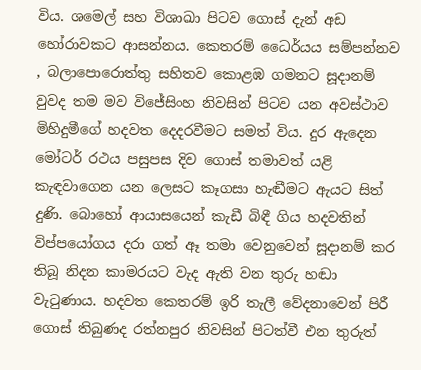විය. ශමෙල් සහ විශාඛා පිටව ගොස් දැන් අඩ හෝරාවකට ආසන්නය. කෙතරම් ධෛර්යය සම්පන්නව , බලාපොරොත්තු සහිතව කොළඹ ගමනට සූදානම් වුවද තම මව විජේසිංහ නිවසින් පිටව යන අවස්ථාව මිහිදුමීගේ හදවත දෙදරවීමට සමත් විය. දුර ඇදෙන මෝටර් රථය පසුපස දිව ගොස් තමාවත් යළි කැඳවාගෙන යන ලෙසට කෑගසා හැඬීමට ඇයට සිත් දුණි. බොහෝ ආයාසයෙන් කැඩී බිඳී ගිය හදවතින් විප්පයෝගය දරා ගත් ඈ තමා වෙනුවෙන් සූදානම් කර තිබූ නිදන කාමරයට වැද ඇති වන තුරු හඬා වැටුණාය. හදවත කෙතරම් ඉරි තැලී වේදනාවෙන් පිරී ගොස් තිබුණද රත්නපුර නිවසින් පිටත්වී එන තුරුත්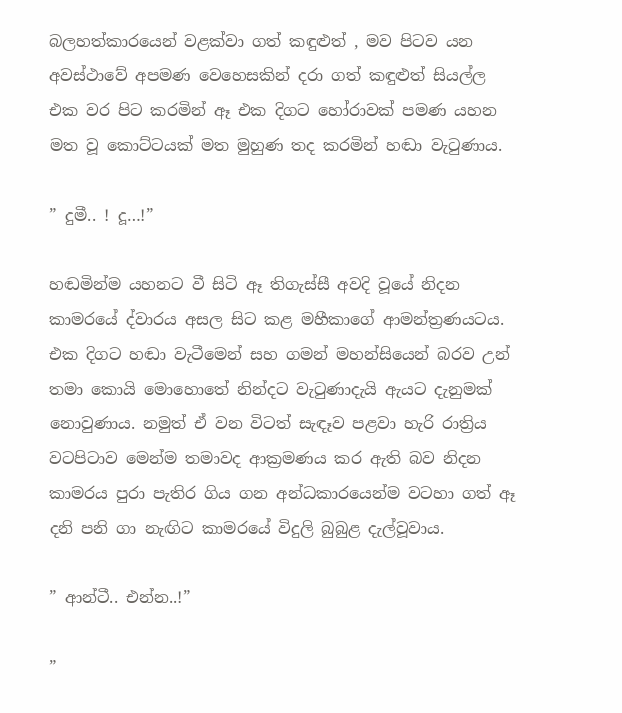බලහත්කාරයෙන් වළක්වා ගත් කඳුළුත් , මව පිටව යන අවස්ථාවේ අපමණ වෙහෙසකින් දරා ගත් කඳුළුත් සියල්ල එක වර පිට කරමින් ඈ එක දිගට හෝරාවක් පමණ යහන මත වූ කොට්ටයක් මත මුහුණ තද කරමින් හඬා වැටුණාය.

” දුමී.. ! දූ…!”

හඬමින්ම යහනට වී සිටි ඈ තිගැස්සී අවදි වූයේ නිදන කාමරයේ ද්වාරය අසල සිට කළ මහීකාගේ ආමන්ත්‍රණයටය. එක දිගට හඬා වැටීමෙන් සහ ගමන් මහන්සියෙන් බරව උන් තමා කොයි මොහොතේ නින්දට වැටුණාදැයි ඇයට දැනුමක් නොවුණාය. නමුත් ඒ වන විටත් සැඳෑව පළවා හැරි රාත්‍රිය වටපිටාව මෙන්ම තමාවද ආක්‍රමණය කර ඇති බව නිදන කාමරය පුරා පැතිර ගිය ගන අන්ධකාරයෙන්ම වටහා ගත් ඈ දනි පනි ගා නැඟිට කාමරයේ විදුලි බුබුළ දැල්වූවාය.

” ආන්ටී.. එන්න..!”

”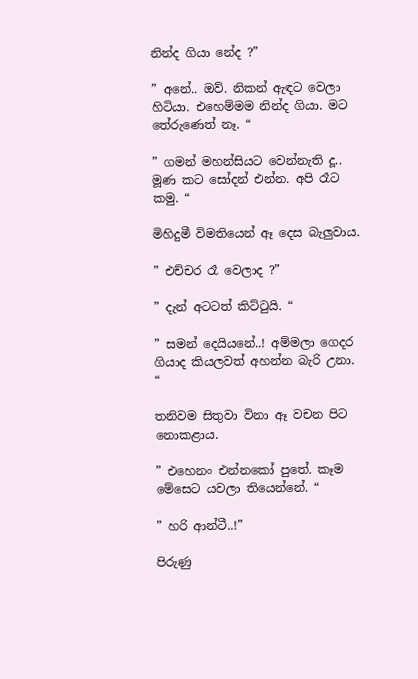නින්ද ගියා නේද ?”

” අනේ.. ඔව්. නිකන් ඇඳට වෙලා හිටියා. එහෙම්මම නින්ද ගියා. මට තේරුණෙත් නෑ. “

” ගමන් මහන්සියට වෙන්නැති දූ.. මූණ කට සෝදන් එන්න. අපි රෑට කමු. “

මිහිදුමී විමතියෙන් ඈ දෙස බැලුවාය.

” එච්චර රෑ වෙලාද ?”

” දැන් අටටත් කිට්ටුයි. “

” සමන් දෙයියනේ..! අම්මලා ගෙදර ගියාද කියලවත් අහන්න බැරි උනා. “

තනිවම සිතුවා විනා ඈ වචන පිට නොකළාය.

” එහෙනං එන්නකෝ පුතේ. කෑම මේසෙට යවලා තියෙන්නේ. “

” හරි ආන්ටී..!”

පිරුණු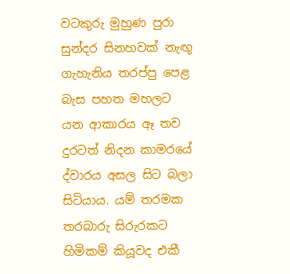වටකුරු මුහුණ පුරා සුන්දර සිනහවක් නැඟූ ගැහැනිය තරප්පු පෙළ බැස පහත මහලට යන ආකාරය ඈ තව දුරටත් නිදන කාමරයේ ද්වාරය අසල සිට බලා සිටියාය. යම් තරමක තරබාරු සිරුරකට හිමිකම් කියූවද එකී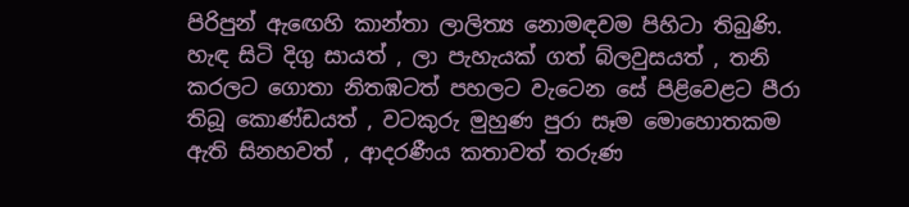පිරිපුන් ඇඟෙහි කාන්තා ලාලිත්‍ය නොමඳවම පිහිටා තිබුණි. හැඳ සිටි දිගු සායත් , ලා පැහැයක් ගත් බ්ලවුසයත් , තනි කරලට ගොතා නිතඹටත් පහලට වැටෙන සේ පිළිවෙළට පීරා තිබූ කොණ්ඩයත් , වටකුරු මුහුණ පුරා සෑම මොහොතකම ඇති සිනහවත් , ආදරණීය කතාවත් තරුණ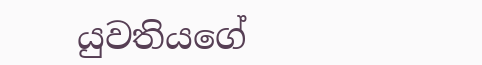යුවතියගේ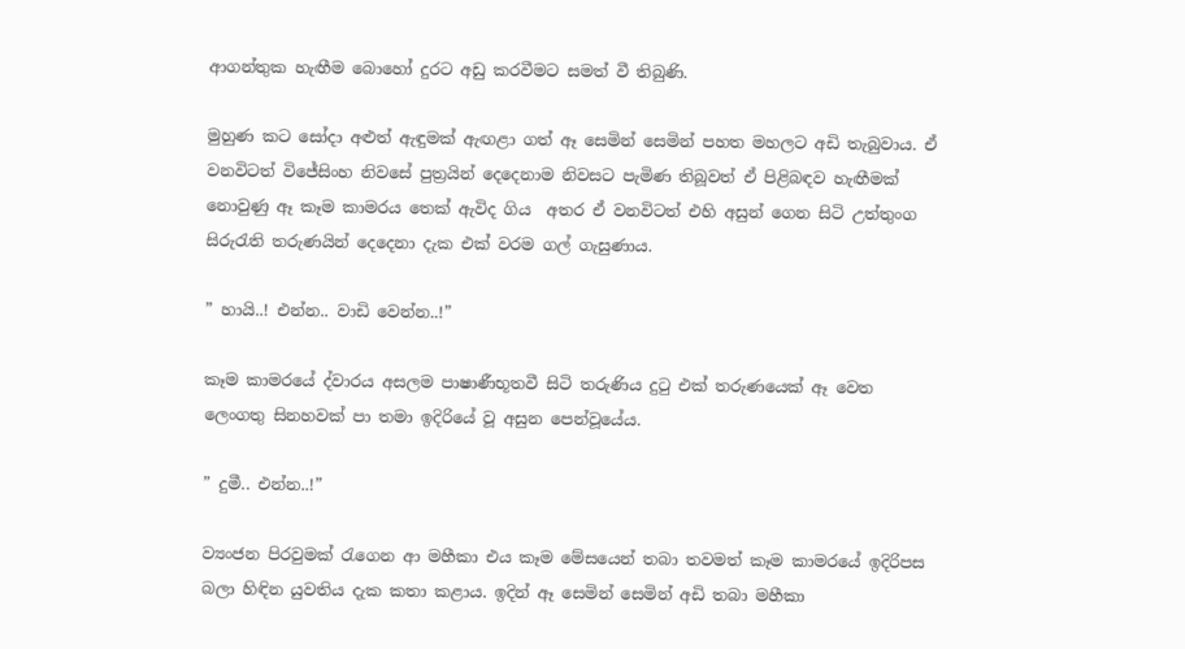ආගන්තුක හැඟීම බොහෝ දුරට අඩු කරවීමට සමත් වී තිබුණි.

මුහුණ කට සෝදා අළුත් ඇඳුමක් ඇඟළා ගත් ඈ සෙමින් සෙමින් පහත මහලට අඩි තැබුවාය. ඒ වනවිටත් විජේසිංහ නිවසේ පුත්‍රයින් දෙදෙනාම නිවසට පැමිණ තිබූවත් ඒ පිළිබඳව හැඟීමක් නොවුණු ඈ කෑම කාමරය තෙක් ඇවිද ගිය  අතර ඒ වනවිටත් එහි අසුන් ගෙන සිටි උත්තුංග සිරුරැති තරුණයින් දෙදෙනා දැක එක් වරම ගල් ගැසුණාය.

” හායි..! එන්න.. වාඩි වෙන්න..!”

කෑම කාමරයේ ද්වාරය අසලම පාෂාණීභූතවී සිටි තරුණිය දුටු එක් තරුණයෙක් ඈ වෙත ලෙංගතු සිනහවක් පා තමා ඉදිරියේ වූ අසුන පෙන්වූයේය.

” දුමී.. එන්න..!”

ව්‍යංජන පිරවුමක් රැගෙන ආ මහීකා එය කෑම මේසයෙන් තබා තවමත් කෑම කාමරයේ ඉදිරිපස බලා හිඳින යුවතිය දැක කතා කළාය. ඉදින් ඈ සෙමින් සෙමින් අඩි තබා මහීකා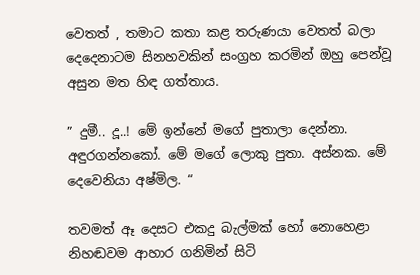වෙතත් , තමාට කතා කළ තරුණයා වෙතත් බලා දෙදෙනාටම සිනහවකින් සංග්‍රහ කරමින් ඔහු පෙන්වූ අසුන මත හිඳ ගත්තාය.

” දුමී.. දූ..! මේ ඉන්නේ මගේ පුතාලා දෙන්නා. අඳුරගන්නකෝ. මේ මගේ ලොකු පුතා. අස්නක. මේ දෙවෙනියා අෂ්මිල. “

තවමත් ඈ දෙසට එකදු බැල්මක් හෝ නොහෙළා නිහඬවම ආහාර ගනිමින් සිටි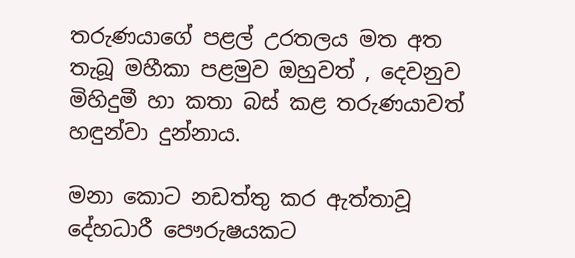තරුණයාගේ පළල් උරතලය මත අත තැබූ මහීකා පළමුව ඔහුවත් , දෙවනුව මිහිදුමී හා කතා බස් කළ තරුණයාවත් හඳුන්වා දුන්නාය.

මනා කොට නඩත්තු කර ඇත්තාවූ දේහධාරී පෞරුෂයකට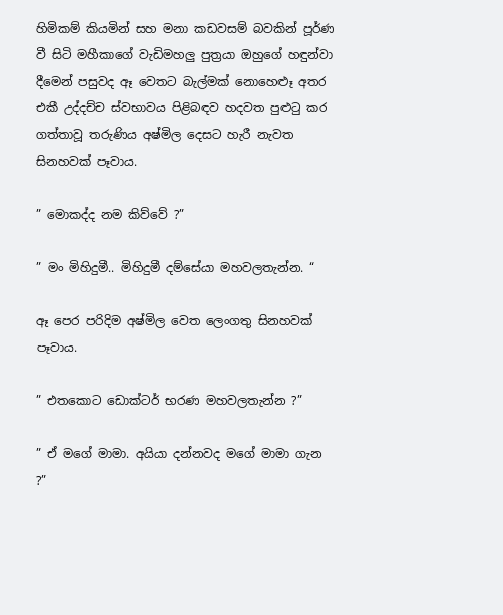හිමිකම් කියමින් සහ මනා කඩවසම් බවකින් පූර්ණ වී සිටි මහීකාගේ වැඩිමහලු පුත්‍රයා ඔහුගේ හඳුන්වා දීමෙන් පසුවද ඈ වෙතට බැල්මක් නොහෙළූ අතර එකී උද්දච්ච ස්වභාවය පිළිබඳව හදවත පුළුටු කර ගත්තාවූ තරුණිය අෂ්මිල දෙසට හැරී නැවත සිනහවක් පෑවාය.

” මොකද්ද නම කිව්වේ ?”

” මං මිහිදුමී.. මිහිදුමී දම්සේයා මහවලතැන්න. “

ඈ පෙර පරිදිම අෂ්මිල වෙත ලෙංගතු සිනහවක් පෑවාය.

” එතකොට ඩොක්ටර් භරණ මහවලතැන්න ?”

” ඒ මගේ මාමා. අයියා දන්නවද මගේ මාමා ගැන ?”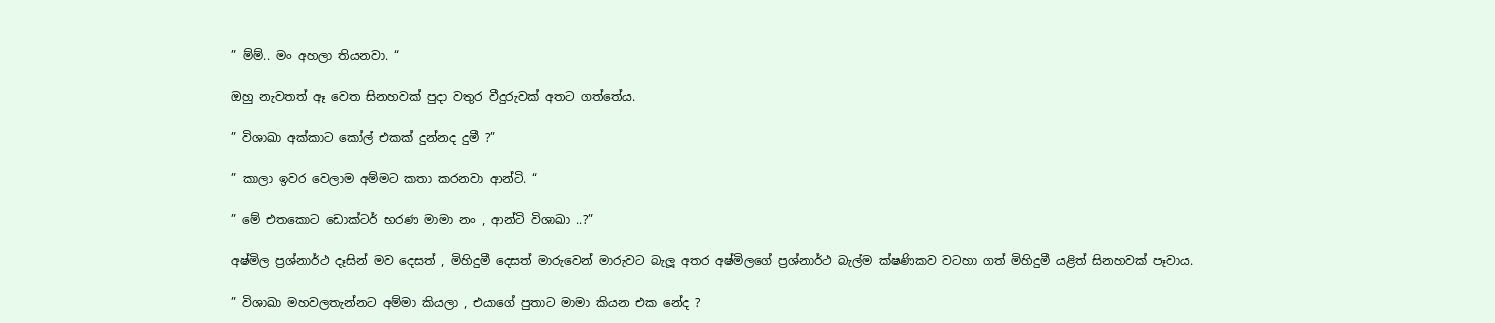” ම්ම්.. මං අහලා තියනවා. “

ඔහු නැවතත් ඈ වෙත සිනහවක් පුදා වතුර වීදුරුවක් අතට ගත්තේය.

” විශාඛා අක්කාට කෝල් එකක් දුන්නද දුමී ?”

” කාලා ඉවර වෙලාම අම්මට කතා කරනවා ආන්ටි. “

” මේ එතකොට ඩොක්ටර් භරණ මාමා නං , ආන්ටි විශාඛා ..?”

අෂ්මිල ප්‍රශ්නාර්ථ දෑසින් මව දෙසත් , මිහිදුමී දෙසත් මාරුවෙන් මාරුවට බැලූ අතර අෂ්මිලගේ ප්‍රශ්නාර්ථ බැල්ම ක්ෂණිකව වටහා ගත් මිහිදුමී යළිත් සිනහවක් පෑවාය.

” විශාඛා මහවලතැන්නට අම්මා කියලා , එයාගේ පුතාට මාමා කියන එක නේද ?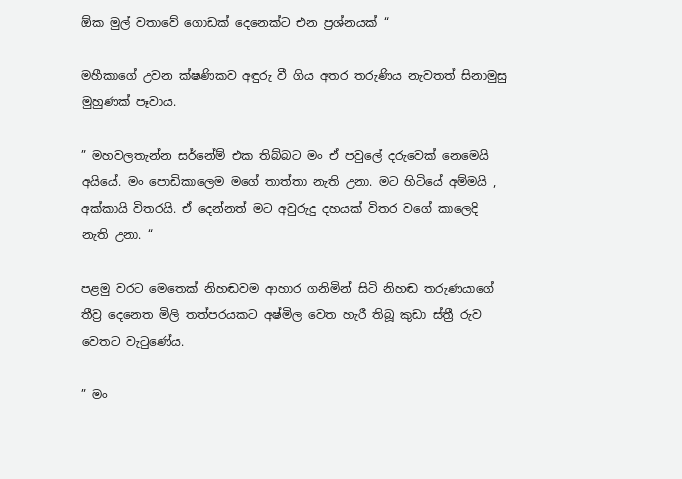ඕක මුල් වතාවේ ගොඩක් දෙනෙක්ට එන ප්‍රශ්නයක් “

මහීකාගේ උවන ක්ෂණිකව අඳුරු වී ගිය අතර තරුණිය නැවතත් සිනාමුසු මුහුණක් පෑවාය.

” මහවලතැන්න සර්නේම් එක තිබ්බට මං ඒ පවුලේ දරුවෙක් නෙමෙයි අයියේ. මං පොඩිකාලෙම මගේ තාත්තා නැති උනා. මට හිටියේ අම්මයි , අක්කායි විතරයි. ඒ දෙන්නත් මට අවුරුදු දහයක් විතර වගේ කාලෙදි නැති උනා. “

පළමු වරට මෙතෙක් නිහඬවම ආහාර ගනිමින් සිටි නිහඬ තරුණයාගේ තීව්‍ර දෙනෙත මිලි තත්පරයකට අෂ්මිල වෙත හැරී තිබූ කුඩා ස්ත්‍රී රුව වෙතට වැටුණේය.

” මං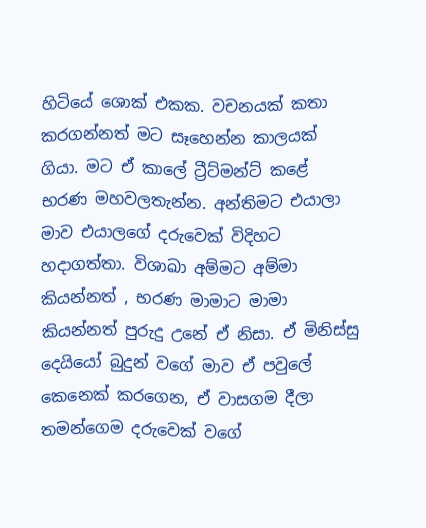හිටියේ ශොක් එකක. වචනයක් කතා කරගන්නත් මට සෑහෙන්න කාලයක් ගියා. මට ඒ කාලේ ට්‍රීට්මන්ට් කළේ භරණ මහවලතැන්න. අන්තිමට එයාලා මාව එයාලගේ දරුවෙක් විදිහට හදාගත්තා. විශාඛා අම්මට අම්මා කියන්නත් , භරණ මාමාට මාමා කියන්නත් පුරුදු උනේ ඒ නිසා. ඒ මිනිස්සු දෙයියෝ බුදුන් වගේ මාව ඒ පවුලේ කෙනෙක් කරගෙන, ඒ වාසගම දීලා තමන්ගෙම දරුවෙක් වගේ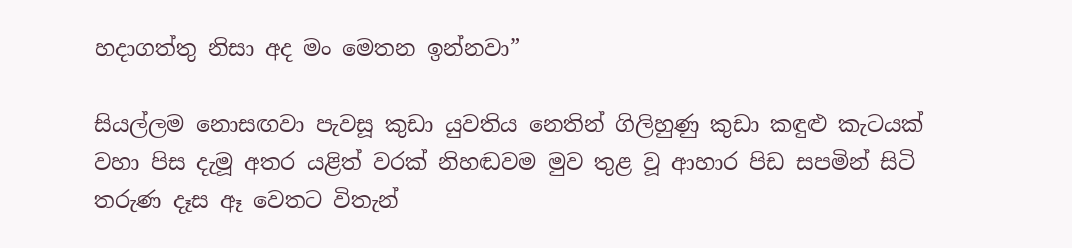හදාගත්තු නිසා අද මං මෙතන ඉන්නවා”

සියල්ලම නොසඟවා පැවසූ කුඩා යුවතිය නෙතින් ගිලිහුණු කුඩා කඳුළු කැටයක් වහා පිස දැමූ අතර යළිත් වරක් නිහඬවම මුව තුළ වූ ආහාර පිඩ සපමින් සිටි තරුණ දෑස ඈ වෙතට විතැන්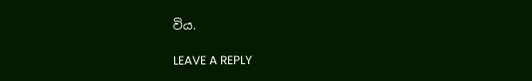විය.

LEAVE A REPLY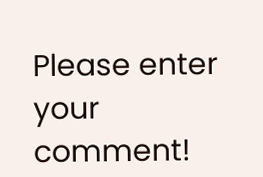Please enter your comment!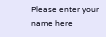Please enter your name here